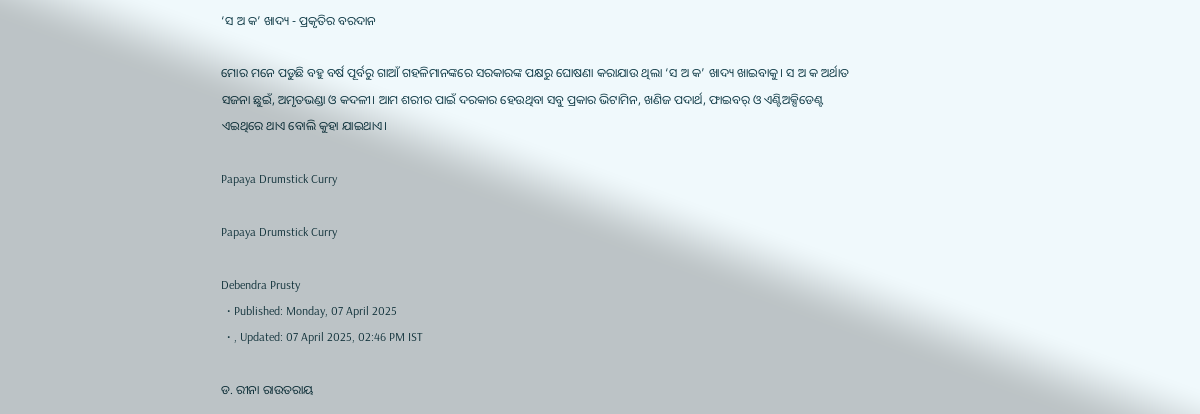‘ସ ଅ କ’ ଖାଦ୍ୟ - ପ୍ରକୃତିର ବରଦାନ

ମୋର ମନେ ପଡୁଛି ବହୁ ବର୍ଷ ପୂର୍ବରୁ ଗାଆଁ ଗହଳିମାନଙ୍କରେ ସରକାରଙ୍କ ପକ୍ଷରୁ ଘୋଷଣା କରାଯାଉ ଥିଲା ‘ସ ଅ କ’ ଖାଦ୍ୟ ଖାଇବାକୁ। ସ ଅ କ ଅର୍ଥାତ ସଜନା ଛୁଇଁ, ଅମୃତଭଣ୍ଡା ଓ କଦଳୀ। ଆମ ଶରୀର ପାଇଁ ଦରକାର ହେଉଥିବା ସବୁ ପ୍ରକାର ଭିଟାମିନ, ଖଣିଜ ପଦାର୍ଥ, ଫାଇବର୍ ଓ ଏଣ୍ଟିଅକ୍ସିଡେଣ୍ଟ ଏଇଥିରେ ଥାଏ ବୋଲି କୁହା ଯାଇଥାଏ।

Papaya Drumstick Curry

Papaya Drumstick Curry

Debendra Prusty
  • Published: Monday, 07 April 2025
  • , Updated: 07 April 2025, 02:46 PM IST

ଡ. ରୀନା ରାଉତରାୟ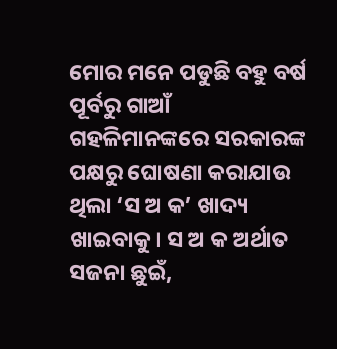ମୋର ମନେ ପଡୁଛି ବହୁ ବର୍ଷ ପୂର୍ବରୁ ଗାଆଁ ଗହଳିମାନଙ୍କରେ ସରକାରଙ୍କ ପକ୍ଷରୁ ଘୋଷଣା କରାଯାଉ ଥିଲା ‘ସ ଅ କ’ ଖାଦ୍ୟ ଖାଇବାକୁ। ସ ଅ କ ଅର୍ଥାତ ସଜନା ଛୁଇଁ,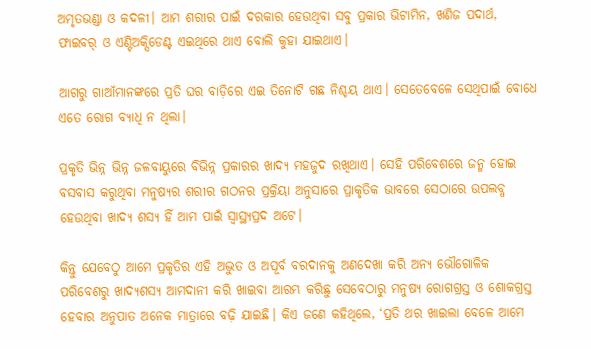ଅମୃତଭଣ୍ଡା ଓ କଦଳୀ। ଆମ ଶରୀର ପାଇଁ ଦରକାର ହେଉଥିବା ସବୁ ପ୍ରକାର ଭିଟାମିନ, ଖଣିଜ ପଦାର୍ଥ, ଫାଇବର୍ ଓ ଏଣ୍ଟିଅକ୍ସିଡେଣ୍ଟ ଏଇଥିରେ ଥାଏ ବୋଲି କୁହା ଯାଇଥାଏ।

ଆଗରୁ ଗାଆଁମାନଙ୍କରେ ପ୍ରତି ଘର ବାଡ଼ିରେ ଏଇ ତିନୋଟି ଗଛ ନିଶ୍ଚୟ ଥାଏ। ସେତେବେଳେ ସେଥିପାଇଁ ବୋଧେ ଏତେ ରୋଗ ବ୍ୟାଧି ନ ଥିଲା।

ପ୍ରକୃତି ଭିନ୍ନ ଭିନ୍ନ ଜଳବାୟୁରେ ବିଭିନ୍ନ ପ୍ରକାରର ଖାଦ୍ୟ ମହଜୁଦ ରଖିଥାଏ। ସେହି ପରିବେଶରେ ଜନ୍ମ ହୋଇ ବସବାସ କରୁଥିବା ମନୁଷ୍ୟର ଶରୀର ଗଠନର ପ୍ରକ୍ରିୟା ଅନୁସାରେ ପ୍ରାକୃତିକ ଭାବରେ ସେଠାରେ ଉପଲବ୍ଧ ହେଉଥିବା ଖାଦ୍ୟ ଶସ୍ୟ ହିଁ ଆମ ପାଇଁ ସ୍ୱାସ୍ଥ୍ୟପ୍ରଦ ଅଟେ।

କିନ୍ତୁ ଯେବେଠୁ ଆମେ ପ୍ରକୃତିର ଏହି ଅଦ୍ଭୁତ ଓ ଅପୂର୍ବ ବରଦାନକୁ ଅଣଦେଖା କରି ଅନ୍ୟ ଭୌଗୋଳିକ ପରିବେଶରୁ ଖାଦ୍ୟଶସ୍ୟ ଆମଦାନୀ କରି ଖାଇବା ଆରମ୍ଭ କରିଛୁ ସେବେଠାରୁ ମନୁଷ୍ୟ ରୋଗଗ୍ରସ୍ତ ଓ ଶୋକଗ୍ରସ୍ତ ହେବାର ଅନୁପାତ ଅନେକ ମାତ୍ରାରେ ବଢ଼ି ଯାଇଛି। କିଏ ଜଣେ କହିଥିଲେ, ‘ପ୍ରତି ଥର ଖାଇଲା ବେଳେ ଆମେ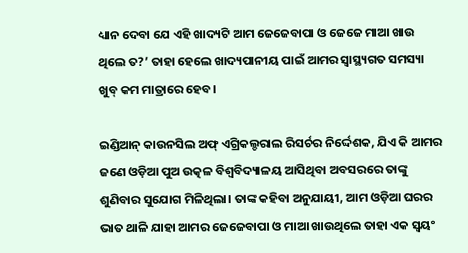ଧ୍ୟାନ ଦେବା ଯେ ଏହି ଖାଦ୍ୟଟି ଆମ ଜେଜେବାପା ଓ ଜେଜେ ମାଆ ଖାଉ ଥିଲେ ତ?’ ତାହା ହେଲେ ଖାଦ୍ୟପାନୀୟ ପାଇଁ ଆମର ସ୍ଵାସ୍ଥ୍ୟଗତ ସମସ୍ୟା ଖୁବ୍ କମ ମାତ୍ରାରେ ହେବ।

ଇଣ୍ଡିଆନ୍ କାଉନସିଲ ଅଫ୍ ଏଗ୍ରିକଲ୍ଚରାଲ ରିସର୍ଚର ନିର୍ଦ୍ଦେଶକ, ଯିଏ କି ଆମର ଜଣେ ଓଡ଼ିଆ ପୁଅ ଉତ୍କଳ ବିଶ୍ୱବିଦ୍ୟାଳୟ ଆସିଥିବା ଅବସରରେ ତାଙ୍କୁ ଶୁଣିବାର ସୁଯୋଗ ମିଳିଥିଲା। ତାଙ୍କ କହିବା ଅନୁଯାୟୀ, ଆମ ଓଡ଼ିଆ ଘରର ଭାତ ଥାଳି ଯାହା ଆମର ଜେଜେବାପା ଓ ମାଆ ଖାଉଥିଲେ ତାହା ଏକ ସ୍ଵୟଂ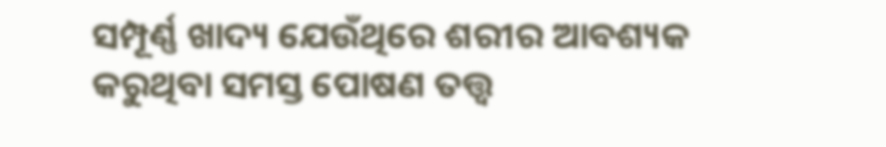ସମ୍ପୂର୍ଣ୍ଣ ଖାଦ୍ୟ ଯେଉଁଥିରେ ଶରୀର ଆବଶ୍ୟକ କରୁଥିବା ସମସ୍ତ ପୋଷଣ ତତ୍ତ୍ଵ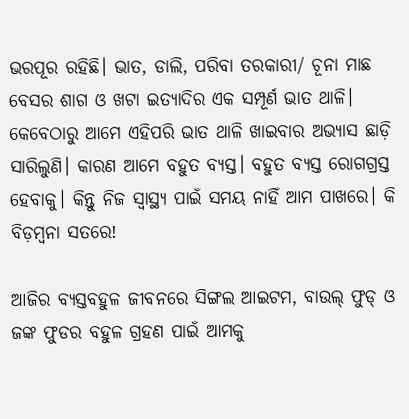ଭରପୂର ରହିଛି। ଭାତ, ଡାଲି, ପରିବା ତରକାରୀ/ ଚୂନା ମାଛ ବେସର ଶାଗ ଓ ଖଟା ଇତ୍ୟାଦିର ଏକ ସମ୍ପୂର୍ଣ ଭାତ ଥାଳି। କେବେଠାରୁ ଆମେ ଏହିପରି ଭାତ ଥାଳି ଖାଇବାର ଅଭ୍ୟାସ ଛାଡ଼ି ସାରିଲୁଣି। କାରଣ ଆମେ ବହୁତ ବ୍ୟସ୍ତ। ବହୁତ ବ୍ୟସ୍ତ ରୋଗଗ୍ରସ୍ତ ହେବାକୁ। କିନ୍ତୁ ନିଜ ସ୍ୱାସ୍ଥ୍ୟ ପାଇଁ ସମୟ ନାହିଁ ଆମ ପାଖରେ। କି ବିଡ଼ମ୍ବନା ସତରେ!

ଆଜିର ବ୍ୟସ୍ତବହୁଳ ଜୀବନରେ ସିଙ୍ଗଲ ଆଇଟମ, ବାଉଲ୍ ଫୁଡ୍ ଓ ଜଙ୍କ ଫୁଡର ବହୁଳ ଗ୍ରହଣ ପାଇଁ ଆମକୁ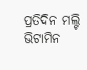ପ୍ରତିଦିନ ମଲ୍ଟି ଭିଟାମିନ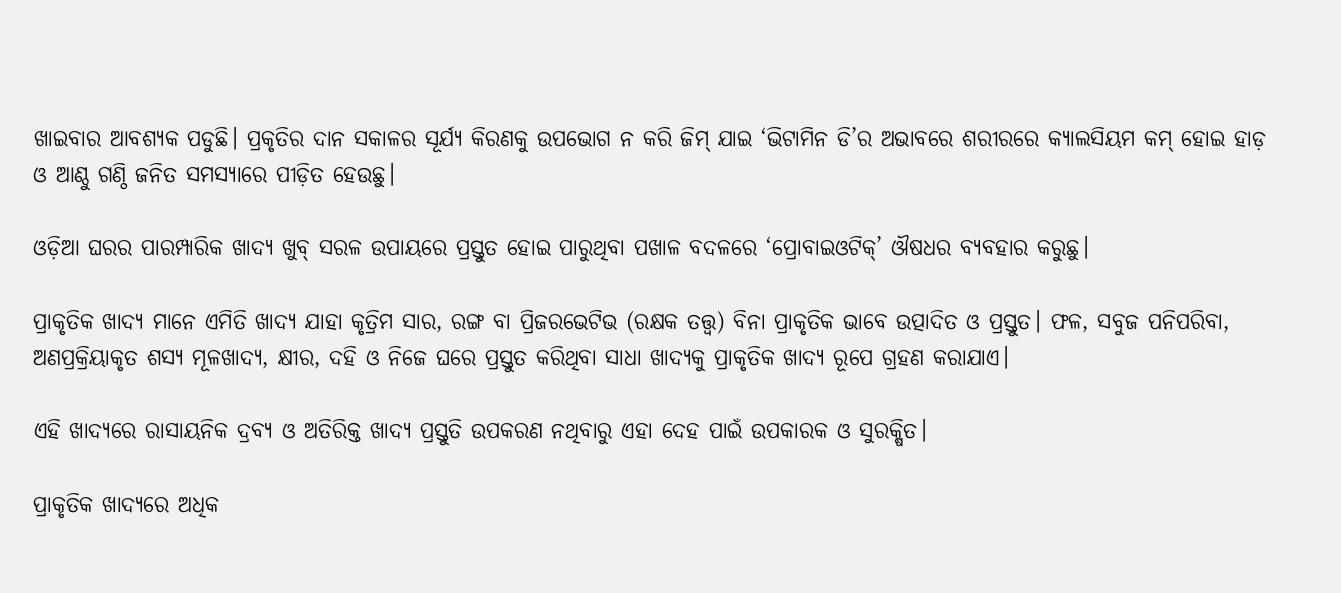ଖାଇବାର ଆବଶ୍ୟକ ପଡୁଛି। ପ୍ରକୃତିର ଦାନ ସକାଳର ସୂର୍ଯ୍ୟ କିରଣକୁ ଉପଭୋଗ ନ କରି ଜିମ୍ ଯାଇ ‘ଭିଟାମିନ ଡି’ର ଅଭାବରେ ଶରୀରରେ କ୍ୟାଲସିୟମ କମ୍ ହୋଇ ହାଡ଼ ଓ ଆଣ୍ଠୁ ଗଣ୍ଠି ଜନିତ ସମସ୍ୟାରେ ପୀଡ଼ିତ ହେଉଛୁ।

ଓଡ଼ିଆ ଘରର ପାରମ୍ପାରିକ ଖାଦ୍ୟ ଖୁବ୍ ସରଳ ଉପାୟରେ ପ୍ରସ୍ତୁତ ହୋଇ ପାରୁଥିବା ପଖାଳ ବଦଳରେ ‘ପ୍ରୋବାଇଓଟିକ୍’ ଔଷଧର ବ୍ୟବହାର କରୁଛୁ।

ପ୍ରାକୃତିକ ଖାଦ୍ୟ ମାନେ ଏମିତି ଖାଦ୍ୟ ଯାହା କୃତ୍ରିମ ସାର, ରଙ୍ଗ ବା ପ୍ରିଜରଭେଟିଭ (ରକ୍ଷକ ତତ୍ତ୍ଵ) ବିନା ପ୍ରାକୃତିକ ଭାବେ ଉତ୍ପାଦିତ ଓ ପ୍ରସ୍ତୁତ। ଫଳ, ସବୁଜ ପନିପରିବା, ଅଣପ୍ରକ୍ରିୟାକୃତ ଶସ୍ୟ ମୂଳଖାଦ୍ୟ, କ୍ଷୀର, ଦହି ଓ ନିଜେ ଘରେ ପ୍ରସ୍ତୁତ କରିଥିବା ସାଧା ଖାଦ୍ୟକୁ ପ୍ରାକୃତିକ ଖାଦ୍ୟ ରୂପେ ଗ୍ରହଣ କରାଯାଏ।

ଏହି ଖାଦ୍ୟରେ ରାସାୟନିକ ଦ୍ରବ୍ୟ ଓ ଅତିରିକ୍ତ ଖାଦ୍ୟ ପ୍ରସ୍ତୁତି ଉପକରଣ ନଥିବାରୁ ଏହା ଦେହ ପାଇଁ ଉପକାରକ ଓ ସୁରକ୍ଷିତ।

ପ୍ରାକୃତିକ ଖାଦ୍ୟରେ ଅଧିକ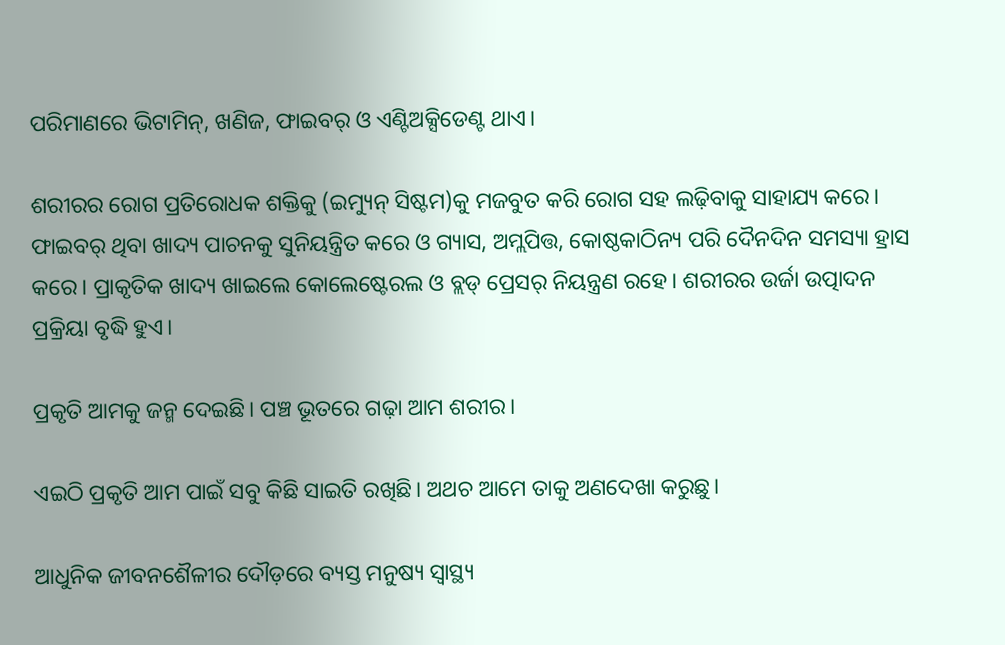ପରିମାଣରେ ଭିଟାମିନ୍, ଖଣିଜ, ଫାଇବର୍ ଓ ଏଣ୍ଟିଅକ୍ସିଡେଣ୍ଟ ଥାଏ।

ଶରୀରର ରୋଗ ପ୍ରତିରୋଧକ ଶକ୍ତିକୁ (ଇମ୍ୟୁନ୍ ସିଷ୍ଟମ)କୁ ମଜବୁତ କରି ରୋଗ ସହ ଲଢ଼ିବାକୁ ସାହାଯ୍ୟ କରେ। ଫାଇବର୍ ଥିବା ଖାଦ୍ୟ ପାଚନକୁ ସୁନିୟନ୍ତ୍ରିତ କରେ ଓ ଗ୍ୟାସ, ଅମ୍ଲପିତ୍ତ, କୋଷ୍ଠକାଠିନ୍ୟ ପରି ଦୈନଦିନ ସମସ୍ୟା ହ୍ରାସ କରେ। ପ୍ରାକୃତିକ ଖାଦ୍ୟ ଖାଇଲେ କୋଲେଷ୍ଟେରଲ ଓ ବ୍ଲଡ୍ ପ୍ରେସର୍ ନିୟନ୍ତ୍ରଣ ରହେ। ଶରୀରର ଉର୍ଜା ଉତ୍ପାଦନ ପ୍ରକ୍ରିୟା ବୃଦ୍ଧି ହୁଏ।

ପ୍ରକୃତି ଆମକୁ ଜନ୍ମ ଦେଇଛି। ପଞ୍ଚ ଭୂତରେ ଗଢ଼ା ଆମ ଶରୀର।

ଏଇଠି ପ୍ରକୃତି ଆମ ପାଇଁ ସବୁ କିଛି ସାଇତି ରଖିଛି। ଅଥଚ ଆମେ ତାକୁ ଅଣଦେଖା କରୁଛୁ।

ଆଧୁନିକ ଜୀବନଶୈଳୀର ଦୌଡ଼ରେ ବ୍ୟସ୍ତ ମନୁଷ୍ୟ ସ୍ୱାସ୍ଥ୍ୟ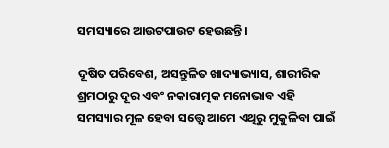ସମସ୍ୟାରେ ଆଉଟପାଉଟ ହେଉଛନ୍ତି।

ଦୂଷିତ ପରିବେଶ, ଅସନ୍ତୁଳିତ ଖାଦ୍ୟାଭ୍ୟାସ, ଶାରୀରିକ ଶ୍ରମଠାରୁ ଦୂର ଏବଂ ନକାରାତ୍ମକ ମନୋଭାବ ଏହି ସମସ୍ୟାର ମୂଳ ହେବା ସତ୍ତ୍ୱେ ଆମେ ଏଥିରୁ ମୁକୁଳିବା ପାଇଁ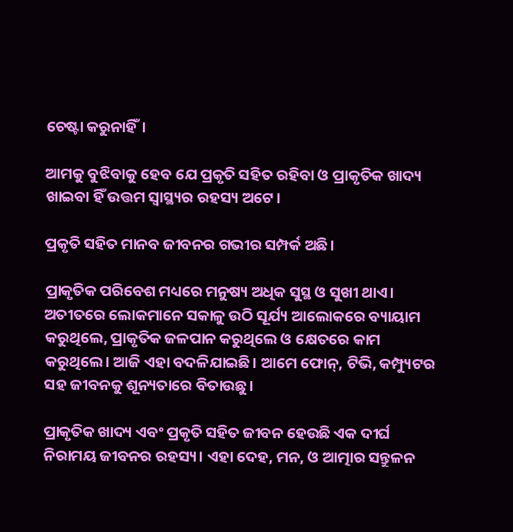ଚେଷ୍ଟା କରୁନାହିଁ।

ଆମକୁ ବୁଝିବାକୁ ହେବ ଯେ ପ୍ରକୃତି ସହିତ ରହିବା ଓ ପ୍ରାକୃତିକ ଖାଦ୍ୟ ଖାଇବା ହିଁ ଉତ୍ତମ ସ୍ୱାସ୍ଥ୍ୟର ରହସ୍ୟ ଅଟେ।

ପ୍ରକୃତି ସହିତ ମାନବ ଜୀବନର ଗଭୀର ସମ୍ପର୍କ ଅଛି।

ପ୍ରାକୃତିକ ପରିବେଶ ମଧ୍ୟରେ ମନୁଷ୍ୟ ଅଧିକ ସୁସ୍ଥ ଓ ସୁଖୀ ଥାଏ। ଅତୀତରେ ଲୋକମାନେ ସକାଳୁ ଉଠି ସୂର୍ଯ୍ୟ ଆଲୋକରେ ବ୍ୟାୟାମ କରୁଥିଲେ, ପ୍ରାକୃତିକ ଜଳପାନ କରୁଥିଲେ ଓ କ୍ଷେତରେ କାମ କରୁଥିଲେ। ଆଜି ଏହା ବଦଳିଯାଇଛି। ଆମେ ଫୋନ୍, ଟିଭି, କମ୍ପ୍ୟୁଟର ସହ ଜୀବନକୁ ଶୂନ୍ୟତାରେ ବିତାଉଛୁ।

ପ୍ରାକୃତିକ ଖାଦ୍ୟ ଏବଂ ପ୍ରକୃତି ସହିତ ଜୀବନ ହେଉଛି ଏକ ଦୀର୍ଘ ନିରାମୟ ଜୀବନର ରହସ୍ୟ। ଏହା ଦେହ, ମନ, ଓ ଆତ୍ମାର ସନ୍ତୁଳନ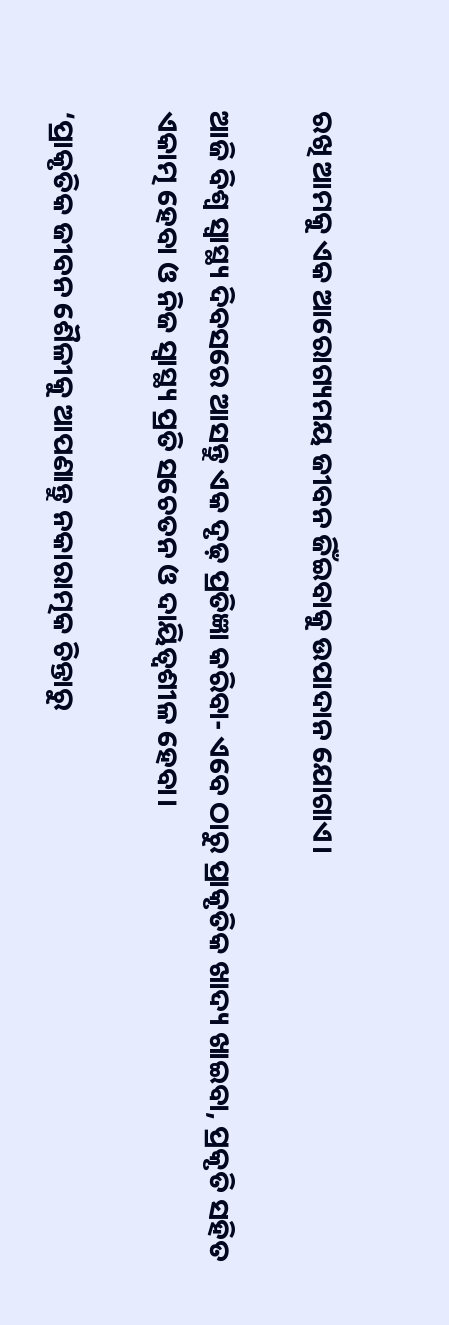ରଖି ଆମକୁ ଏକ ଆରୋଗ୍ୟମୟ ଜୀବନ ଜିଁଇବାକୁ ଉପାଦାନ ଯୋଗାଏ।

ଆଜି ବିଶ୍ୱ ସ୍ୱାସ୍ଥ୍ୟ ଦିବସରେ ଆସନ୍ତୁ ଏକ ଦୃଢ଼ ପ୍ରତିଜ୍ଞା କରିବା- ଏବେ ଠାରୁ ପ୍ରାକୃତିକ ଖାଦ୍ୟ ଖାଇବା, ପ୍ରକୃତି ସହିତ ଏକାତ୍ମ ହେବା ଓ ନିଜ ସ୍ୱାସ୍ଥ୍ୟ ପ୍ରତି ସଚେତନ ଓ ଦାୟିତ୍ୱଶୀଳ ହେବା।

‘ପ୍ରାକୃତିକ ଜୀବନ ଶୈଳୀକୁ ଆପଣାନ୍ତୁ ନକାରାତ୍ମକ ଚିନ୍ତାରୁ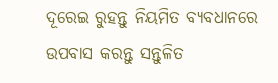ଦୂରେଇ ରୁହନ୍ତୁ ନିୟମିତ ବ୍ୟବଧାନରେ ଉପବାସ କରନ୍ତୁ ସନ୍ତୁଳିତ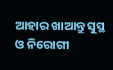ଆହାର ଖାଆନ୍ତୁ ସୁସ୍ଥ ଓ ନିରୋଗୀ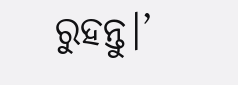ରୁହନ୍ତୁ।’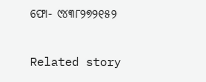ଫୋ- ୯୪୩୮୨୭୨୧୫୨

Related story